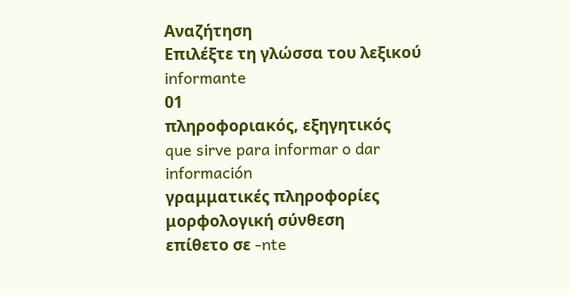Αναζήτηση
Επιλέξτε τη γλώσσα του λεξικού
informante
01
πληροφοριακός, εξηγητικός
que sirve para informar o dar información
γραμματικές πληροφορίες
μορφολογική σύνθεση
επίθετο σε -nte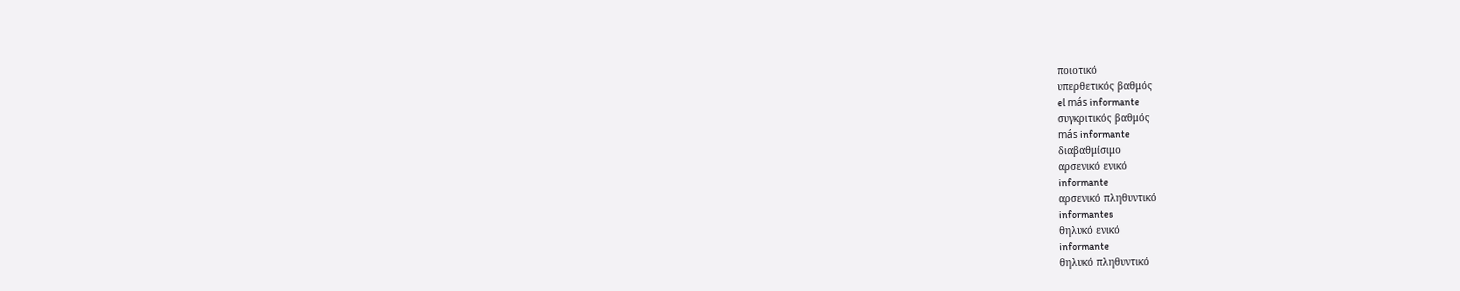ποιοτικό
υπερθετικός βαθμός
el más informante
συγκριτικός βαθμός
más informante
διαβαθμίσιμο
αρσενικό ενικό
informante
αρσενικό πληθυντικό
informantes
θηλυκό ενικό
informante
θηλυκό πληθυντικό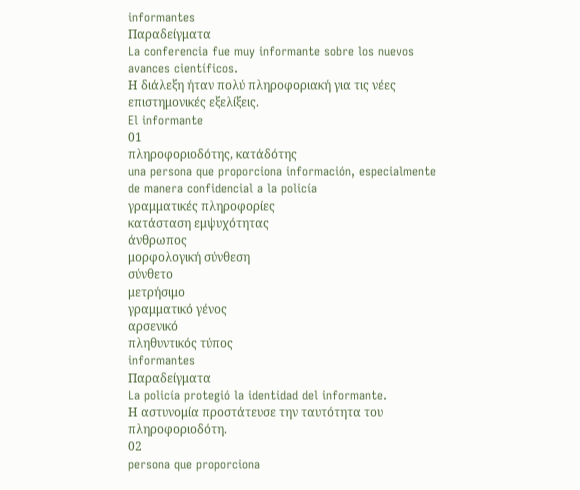informantes
Παραδείγματα
La conferencia fue muy informante sobre los nuevos avances científicos.
Η διάλεξη ήταν πολύ πληροφοριακή για τις νέες επιστημονικές εξελίξεις.
El informante
01
πληροφοριοδότης, κατάδότης
una persona que proporciona información, especialmente de manera confidencial a la policía
γραμματικές πληροφορίες
κατάσταση εμψυχότητας
άνθρωπος
μορφολογική σύνθεση
σύνθετο
μετρήσιμο
γραμματικό γένος
αρσενικό
πληθυντικός τύπος
informantes
Παραδείγματα
La policía protegió la identidad del informante.
Η αστυνομία προστάτευσε την ταυτότητα του πληροφοριοδότη.
02
persona que proporciona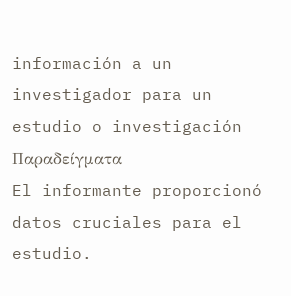información a un investigador para un estudio o investigación
Παραδείγματα
El informante proporcionó datos cruciales para el estudio.